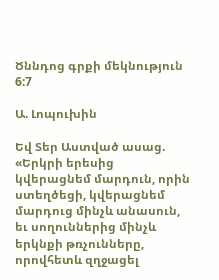Ծննդոց գրքի մեկնություն 6:7

Ա. Լոպուխին

Եվ Տեր Աստված ասաց. «Երկրի երեսից կվերացնեմ մարդուն, որին ստեղծեցի, կվերացնեմ մարդուց մինչև անասուն, եւ սողուններից մինչև երկնքի թռչունները, որովհետև զղջացել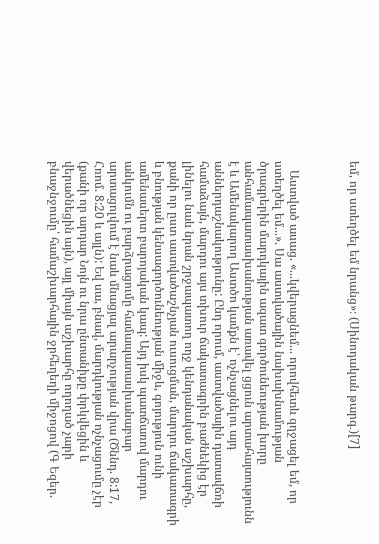եմ, որ ստեղծել եմ նրանց»։ (Սինոդական թարգ․)[7]



   Աստված ասաց. «...կվերացնեմ... որովհետև զղջացել եմ, որ ստեղծել եմ...». Սա աստվածային նախախնամության ծրագրերին մարդկային ազատ գործունեության խորը անհամապատասխանության առավել ցցուն արտահայտությունն է և Ամենակարող Աստծո կամքն է՝ ոչնչացնելու այդ աններդաշնակությունը: Ընդ որում, աստվածային դատավճռի համաձայն, մարդու այս տխուր ճակատագրին բաժնեկից էր լինելու նաև նրան շրջապատող ողջ կենդանական աշխարհը, քանի որ ըստ աստվածաշնչյան ուսուցման, մարդու ճակատագրի և բնության կենսագործունեության միջև, գոյություն ունի ամենասերտ բարոյական կապ: Այդ իսկ պատճառով մարդու անկումն ու բարձրացումը համապատասխանաբար արտացոլվում է նաև մնացյալ արարչության վրա (Ծննդ. 8:17, Հռոմ. 8:20 և այլն): Եվ սա, բնավ, մարդկության ոչնչացումը չէր (քանի որ արդար Նոյն ու նրա ընտանիքը փրկվեցին և վերածնեցին այն), այլ միայն աշխարհը ողողած չարի բնաջնջումը՝ համաշխարհային ջրհեղեղի միջոցով (Գ Եզեր.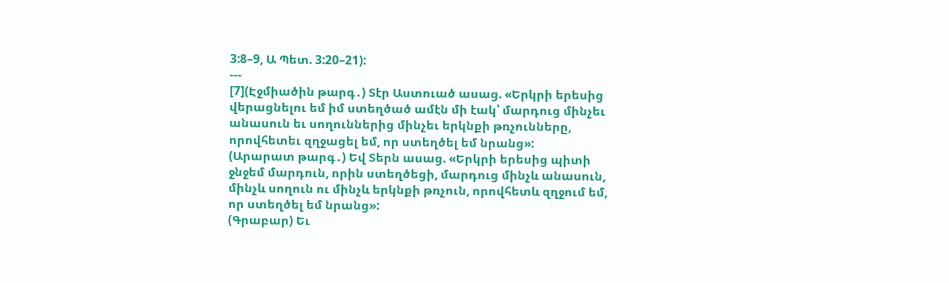3:8–9, Ա Պետ. 3:20–21):
---
[7](Էջմիածին թարգ․) Տէր Աստուած ասաց. «Երկրի երեսից վերացնելու եմ իմ ստեղծած ամէն մի էակ՝ մարդուց մինչեւ անասուն եւ սողուններից մինչեւ երկնքի թռչունները, որովհետեւ զղջացել եմ, որ ստեղծել եմ նրանց»:
(Արարատ թարգ․) Եվ Տերն ասաց. «Երկրի երեսից պիտի ջնջեմ մարդուն, որին ստեղծեցի, մարդուց մինչև անասուն, մինչև սողուն ու մինչև երկնքի թռչուն, որովհետև զղջում եմ, որ ստեղծել եմ նրանց»:
(Գրաբար) Եւ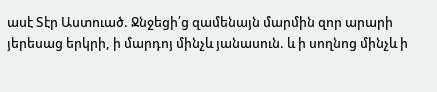ասէ Տէր Աստուած. Ջնջեցի՛ց զամենայն մարմին զոր արարի յերեսաց երկրի, ի մարդոյ մինչև յանասուն. և ի սողնոց մինչև ի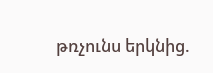թռչունս երկնից.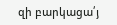զի բարկացա՛յ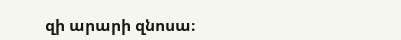զի արարի զնոսա։